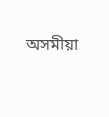অসমীয়া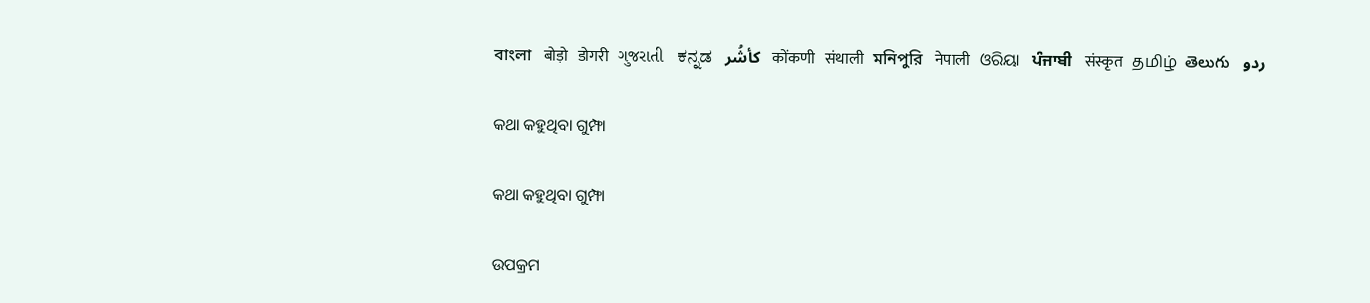বাংলা   बोड़ो   डोगरी   ગુજરાતી   ಕನ್ನಡ   كأشُر   कोंकणी   संथाली   মনিপুরি   नेपाली   ଓରିୟା   ਪੰਜਾਬੀ   संस्कृत   தமிழ்  తెలుగు   ردو

କଥା କହୁଥିବା ଗୁମ୍ଫା

କଥା କହୁଥିବା ଗୁମ୍ଫା

ଉପକ୍ରମ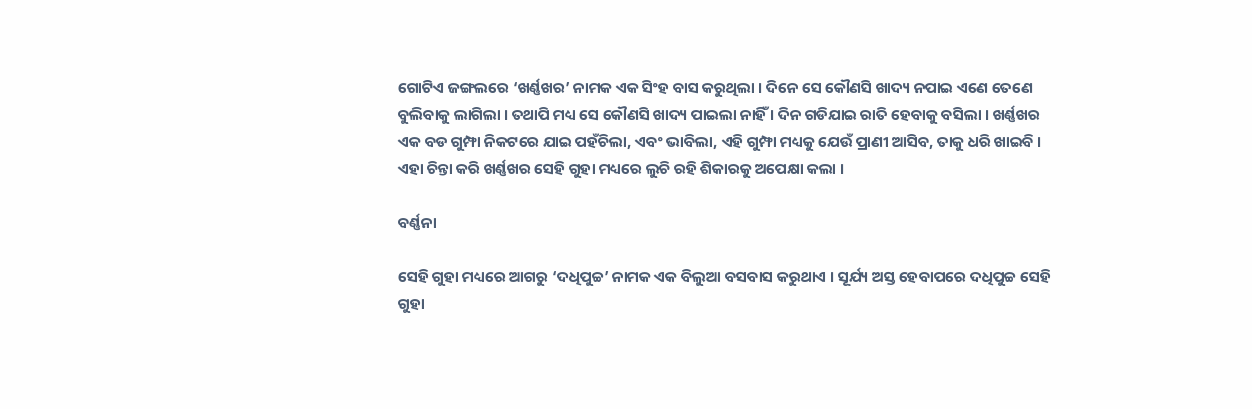ଗୋଟିଏ ଜଙ୍ଗଲରେ ‘ଖର୍ଣ୍ଣଖର’ ନାମକ ଏକ ସିଂହ ବାସ କରୁଥିଲା । ଦିନେ ସେ କୌଣସି ଖାଦ୍ୟ ନପାଇ ଏଣେ ତେଣେ ବୁଲିବାକୁ ଲାଗିଲା । ତଥାପି ମଧ୍ୟ ସେ କୌଣସି ଖାଦ୍ୟ ପାଇଲା ନାହିଁ । ଦିନ ଗଡିଯାଇ ରାତି ହେବାକୁ ବସିଲା । ଖର୍ଣ୍ଣଖର ଏକ ବଡ ଗୁମ୍ଫା ନିକଟରେ ଯାଇ ପହଁଚିଲା, ଏବଂ ଭାବିଲା, ଏହି ଗୁମ୍ଫା ମଧ୍ୟକୁ ଯେଉଁ ପ୍ରାଣୀ ଆସିବ, ତାକୁ ଧରି ଖାଇବି । ଏହା ଚିନ୍ତା କରି ଖର୍ଣ୍ଣଖର ସେହି ଗୁହା ମଧ୍ୟରେ ଲୁଚି ରହି ଶିକାରକୁ ଅପେକ୍ଷା କଲା ।

ବର୍ଣ୍ଣନା

ସେହି ଗୁହା ମଧ୍ୟରେ ଆଗରୁ ‘ଦଧିପୁଚ୍ଚ’ ନାମକ ଏକ ବିଲୁଆ ବସବାସ କରୁଥାଏ । ସୂର୍ଯ୍ୟ ଅସ୍ତ ହେବାପରେ ଦଧିପୁଚ୍ଚ ସେହି ଗୁହା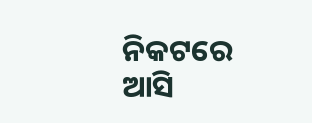ନିକଟରେ ଆସି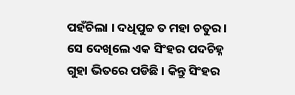ପହଁଚିଲା । ଦଧିପୁଚ୍ଚ ତ ମହା ଚତୁର । ସେ ଦେଖିଲେ ଏକ ସିଂହର ପଦଚିହ୍ନ ଗୁହା ଭିତରେ ପଡିଛି । କିନ୍ତୁ ସିଂହର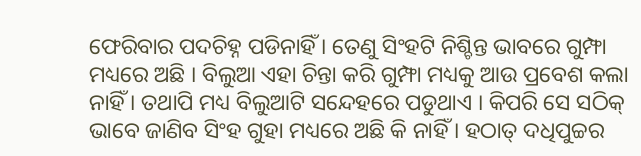ଫେରିବାର ପଦଚିହ୍ନ ପଡିନାହିଁ । ତେଣୁ ସିଂହଟି ନିଶ୍ଚିନ୍ତ ଭାବରେ ଗୁମ୍ଫା ମଧ୍ୟରେ ଅଛି । ବିଲୁଆ ଏହା ଚିନ୍ତା କରି ଗୁମ୍ଫା ମଧ୍ୟକୁ ଆଉ ପ୍ରବେଶ କଲା ନାହିଁ । ତଥାପି ମଧ୍ୟ ବିଲୁଆଟି ସନ୍ଦେହରେ ପଡୁଥାଏ । କିପରି ସେ ସଠିକ୍ ଭାବେ ଜାଣିବ ସିଂହ ଗୁହା ମଧ୍ୟରେ ଅଛି କି ନାହିଁ । ହଠାତ୍ ଦଧିପୁଚ୍ଚର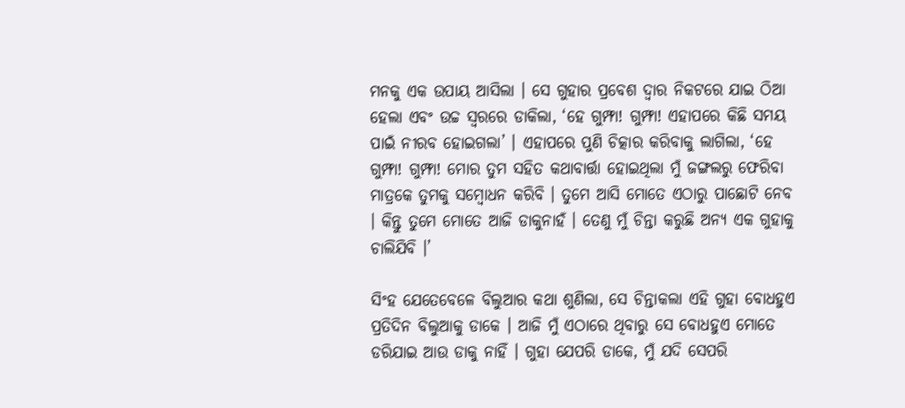ମନକୁ ଏକ ଉପାୟ ଆସିଲା । ସେ ଗୁହାର ପ୍ରବେଶ ଦ୍ୱାର ନିକଟରେ ଯାଇ ଠିଆ ହେଲା ଏବଂ ଉଚ୍ଚ ସ୍ୱରରେ ଡାକିଲା, ‘ହେ ଗୁମ୍ଫା! ଗୁମ୍ଫା! ଏହାପରେ କିଛି ସମୟ ପାଇଁ ନୀରବ ହୋଇଗଲା’ । ଏହାପରେ ପୁଣି ଚିତ୍କାର କରିବାକୁ ଲାଗିଲା, ‘ହେ ଗୁମ୍ଫା! ଗୁମ୍ଫା! ମୋର ତୁମ ସହିତ କଥାବାର୍ତ୍ତା ହୋଇଥିଲା ମୁଁ ଜଙ୍ଗଲରୁ ଫେରିବା ମାତ୍ରକେ ତୁମକୁ ସମ୍ବୋଧନ କରିବି । ତୁମେ ଆସି ମୋତେ ଏଠାରୁ ପାଛୋଟି ନେବ । କିନ୍ତୁ ତୁମେ ମୋତେ ଆଜି ଡାକୁନାହଁ । ତେଣୁ ମୁଁ ଚିନ୍ତା କରୁଛି ଅନ୍ୟ ଏକ ଗୁହାକୁ ଚାଲିଯିବି ।’

ସିଂହ ଯେତେବେଳେ ବିଲୁଆର କଥା ଶୁଣିଲା, ସେ ଚିନ୍ତାକଲା ଏହି ଗୁହା ବୋଧହୁଏ ପ୍ରତିଦିନ ବିଲୁଆକୁ ଡାକେ । ଆଜି ମୁଁ ଏଠାରେ ଥିବାରୁ ସେ ବୋଧହୁଏ ମୋତେ ଡରିଯାଇ ଆଉ ଡାକୁ ନାହିଁ । ଗୁହା ଯେପରି ଡାକେ, ମୁଁ ଯଦି ସେପରି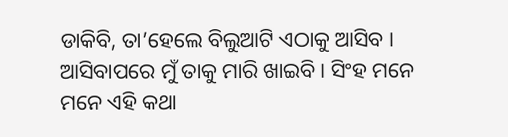ଡାକିବି, ତା’ହେଲେ ବିଲୁଆଟି ଏଠାକୁ ଆସିବ । ଆସିବାପରେ ମୁଁ ତାକୁ ମାରି ଖାଇବି । ସିଂହ ମନେ ମନେ ଏହି କଥା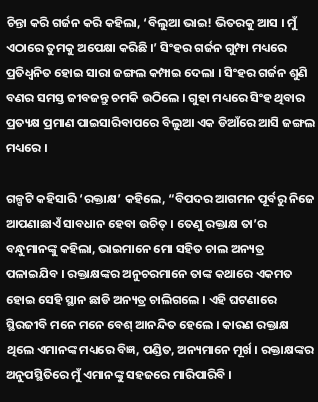ଚିନ୍ତା କରି ଗର୍ଜନ କରି କହିଲା, ‘ବିଲୁଆ ଭାଇ! ଭିତରକୁ ଆସ । ମୁଁ ଏଠାରେ ତୁମକୁ ଅପେକ୍ଷା କରିଛି ।’ ସିଂହର ଗର୍ଜନ ଗୁମ୍ଫା ମଧ୍ୟରେ ପ୍ରତିଧ୍ୱନିତ ହୋଇ ସାରା ଜଙ୍ଗଲ କମ୍ପାଇ ଦେଲା । ସିଂହର ଗର୍ଜନ ଶୁଣି ବଣର ସମସ୍ତ ଜୀବଜନ୍ତୁ ଚମକି ଉଠିଲେ । ଗୁହା ମଧ୍ୟରେ ସିଂହ ଥିବାର ପ୍ରତ୍ୟକ୍ଷ ପ୍ରମାଣ ପାଇସାରିବାପରେ ବିଲୁଆ ଏକ ଡିଆଁରେ ଆସି ଜଙ୍ଗଲ ମଧ୍ୟରେ ।

ଗଳ୍ପଟି କହିସାରି ‘ରକ୍ତାକ୍ଷ’ କହିଲେ, “ବିପଦର ଆଗମନ ପୂର୍ବରୁ ନିଜେ ଆପଣାଛାଏଁ ସାବଧାନ ହେବା ଉଚିତ୍ । ତେଣୁ ରକ୍ତାକ୍ଷ ତା’ର ବନ୍ଧୁମାନଙ୍କୁ କହିଲା, ଭାଇମାନେ ମୋ ସହିତ ଚାଲ ଅନ୍ୟତ୍ର ପଳାଇଯିବ । ରକ୍ତାକ୍ଷଙ୍କର ଅନୁଚରମାନେ ତାଙ୍କ କଥାରେ ଏକମତ ହୋଇ ସେହି ସ୍ଥାନ ଛାଡି ଅନ୍ୟତ୍ର ଚାଲିଗଲେ । ଏହି ଘଟଣାରେ ସ୍ଥିରଜୀବି ମନେ ମନେ ବେଶ୍ ଆନନ୍ଦିତ ହେଲେ । କାରଣ ରକ୍ତାକ୍ଷ ଥିଲେ ଏମାନଙ୍କ ମଧ୍ୟରେ ବିଜ୍ଞ, ପଣ୍ଡିତ, ଅନ୍ୟମାନେ ମୂର୍ଖ । ରକ୍ତାକ୍ଷଙ୍କର ଅନୁପସ୍ଥିତିରେ ମୁଁ ଏମାନଙ୍କୁ ସହଜରେ ମାରିପାରିବି ।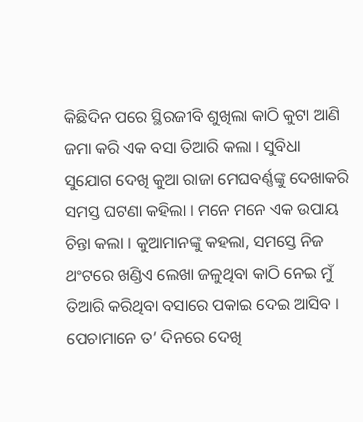କିଛିଦିନ ପରେ ସ୍ଥିରଜୀବି ଶୁଖିଲା କାଠି କୁଟା ଆଣି ଜମା କରି ଏକ ବସା ତିଆରି କଲା । ସୁବିଧା ସୁଯୋଗ ଦେଖି କୁଆ ରାଜା ମେଘବର୍ଣ୍ଣଙ୍କୁ ଦେଖାକରି ସମସ୍ତ ଘଟଣା କହିଲା । ମନେ ମନେ ଏକ ଉପାୟ ଚିନ୍ତା କଲା । କୁଆମାନଙ୍କୁ କହଲା, ସମସ୍ତେ ନିଜ ଥଂଟରେ ଖଣ୍ଡିଏ ଲେଖା ଜଳୁଥିବା କାଠି ନେଇ ମୁଁ ତିଆରି କରିଥିବା ବସାରେ ପକାଇ ଦେଇ ଆସିବ । ପେଚାମାନେ ତ’ ଦିନରେ ଦେଖି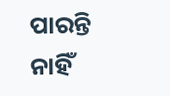ପାରନ୍ତି ନାହିଁ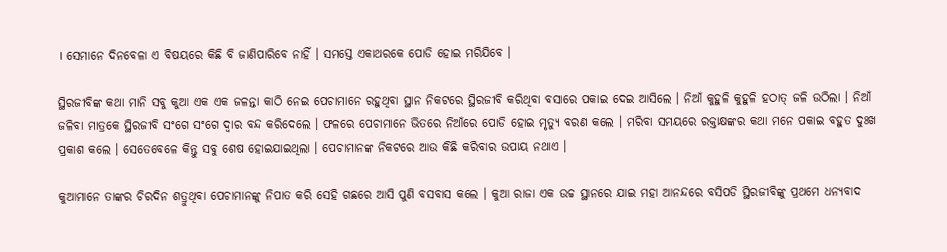। ସେମାନେ ଦିନବେଳା ଏ ବିଷୟରେ କିଛି ବି ଜାଣିପାରିବେ ନାହିଁ । ସମସ୍ତେ ଏକାଥରକେ ପୋଡି ହୋଇ ମରିଯିବେ ।

ସ୍ଥିରଜୀବିଙ୍କ କଥା ମାନି ସବୁ କୁଆ ଏକ ଏକ ଜଳନ୍ତା କାଠି ନେଇ ପେଚାମାନେ ରହୁଥିବା ସ୍ଥାନ ନିକଟରେ ସ୍ଥିରଜୀବି କରିଥିବା ବସାରେ ପକାଇ ଦେଇ ଆସିଲେ । ନିଆଁ କୁହୁଳି କୁହୁଳି ହଠାତ୍ ଜଳି ଉଠିଲା । ନିଆଁ ଜଳିବା ମାତ୍ରକେ ସ୍ଥିରଜୀବି ସଂଗେ ସଂଗେ ଦ୍ୱାର ବନ୍ଦ କରିଦେଲେ । ଫଳରେ ପେଚାମାନେ ଭିତରେ ନିଆଁରେ ପୋଡି ହୋଇ ମୃତ୍ୟୁ ବରଣ କଲେ । ମରିବା ସମୟରେ ରକ୍ତାକ୍ଷଙ୍କର କଥା ମନେ ପକାଇ ବହୁତ ଦୁଃଖ ପ୍ରକାଶ କଲେ । ସେତେବେଳେ କିନ୍ତୁ ସବୁ ଶେଷ ହୋଇଯାଇଥିଲା । ପେଚାମାନଙ୍କ ନିକଟରେ ଆଉ କିଛି କରିବାର ଉପାୟ ନଥାଏ ।

କୁଆମାନେ ତାଙ୍କର ଚିରଦିନ ଶତ୍ରୁଥିବା ପେଚାମାନଙ୍କୁ ନିପାତ କରି ସେହି ଗଛରେ ଆସି ପୁଣି ବସବାସ କଲେ । କୁଆ ରାଜା ଏକ ଉଚ୍ଚ ସ୍ଥାନରେ ଯାଇ ମହା ଆନନ୍ଦରେ ବସିପଡି ସ୍ଥିରଜୀବିଙ୍କୁ ପ୍ରଥମେ ଧନ୍ୟବାଦ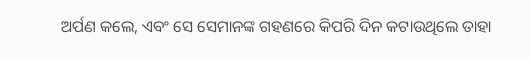ଅର୍ପଣ କଲେ, ଏବଂ ସେ ସେମାନଙ୍କ ଗହଣରେ କିପରି ଦିନ କଟାଉଥିଲେ ତାହା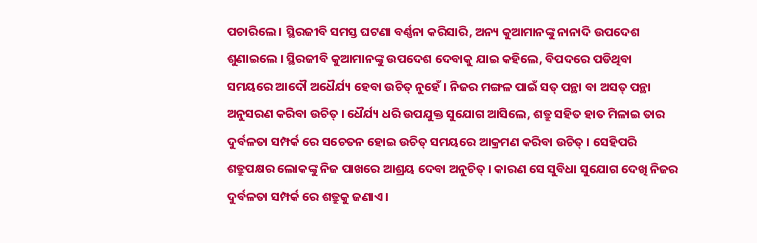ପଚାରିଲେ । ସ୍ଥିରଜୀବି ସମସ୍ତ ଘଟଣା ବର୍ଣ୍ଣନା କରିସାରି, ଅନ୍ୟ କୁଆମାନଙ୍କୁ ନାନାଦି ଉପଦେଶ ଶୁଣାଇଲେ । ସ୍ଥିରଜୀବି କୁଆମାନଙ୍କୁ ଉପଦେଶ ଦେବାକୁ ଯାଇ କହିଲେ, ବିପଦରେ ପଡିଥିବା ସମୟରେ ଆଦୌ ଅଧୈର୍ଯ୍ୟ ହେବା ଉଚିତ୍ ନୁହେଁ । ନିଜର ମଙ୍ଗଳ ପାଇଁ ସତ୍ ପନ୍ଥା ବା ଅସତ୍ ପନ୍ଥା ଅନୁସରଣ କରିବା ଉଚିତ୍ । ଧୈର୍ଯ୍ୟ ଧରି ଉପଯୁକ୍ତ ସୁଯୋଗ ଆସିଲେ, ଶତ୍ରୁ ସହିତ ହାତ ମିଳାଇ ତାର ଦୁର୍ବଳତା ସମ୍ପର୍କ ରେ ସଚେତନ ହୋଇ ଉଚିତ୍ ସମୟରେ ଆକ୍ରମଣ କରିବା ଉଚିତ୍ । ସେହିପରି ଶତ୍ରୁପକ୍ଷର ଲୋକଙ୍କୁ ନିଜ ପାଖରେ ଆଶ୍ରୟ ଦେବା ଅନୁଚିତ୍ । କାରଣ ସେ ସୁବିଧା ସୁଯୋଗ ଦେଖି ନିଜର ଦୁର୍ବଳତା ସମ୍ପର୍କ ରେ ଶତ୍ରୁକୁ ଜଣାଏ ।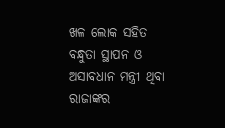ଖଳ ଲୋକ ସହିତ ବନ୍ଧୁତା ସ୍ଥାପନ ଓ ଅସାବଧାନ ମନ୍ତ୍ରୀ ଥିବା ରାଜାଙ୍କର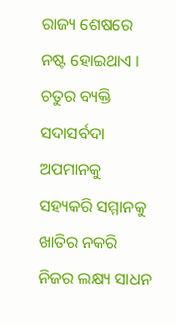ରାଜ୍ୟ ଶେଷରେ ନଷ୍ଟ ହୋଇଥାଏ । ଚତୁର ବ୍ୟକ୍ତି ସଦାସର୍ବଦା ଅପମାନକୁ ସହ୍ୟକରି ସମ୍ମାନକୁ ଖାତିର ନକରି ନିଜର ଲକ୍ଷ୍ୟ ସାଧନ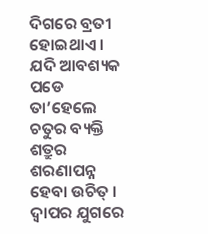ଦିଗରେ ବ୍ରତୀ ହୋଇଥାଏ । ଯଦି ଆବଶ୍ୟକ ପଡେ ତା’ହେଲେ ଚତୁର ବ୍ୟକ୍ତି ଶତ୍ରୁର ଶରଣାପନ୍ନ ହେବା ଉଚିତ୍ । ଦ୍ୱାପର ଯୁଗରେ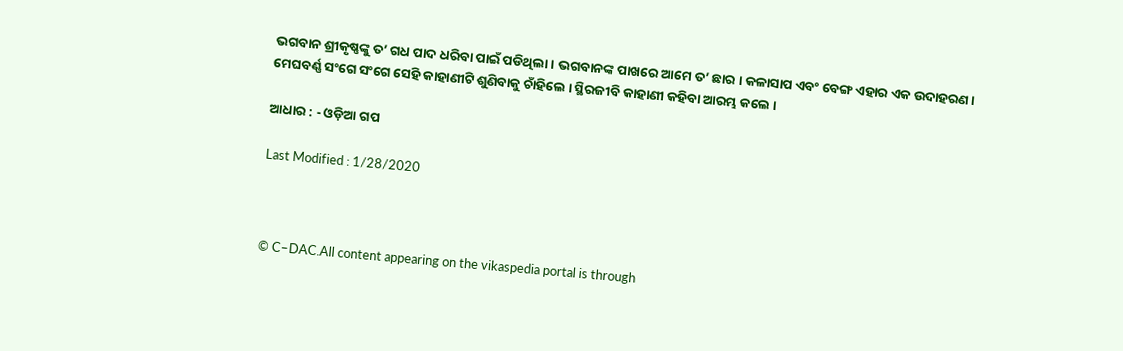ଭଗବାନ ଶ୍ରୀକୃଷ୍ଣଙ୍କୁ ତ’ ଗଧ ପାଦ ଧରିବା ପାଇଁ ପଡିଥିଲା । ଭଗବାନଙ୍କ ପାଖରେ ଆମେ ତ’ ଛାର । କଳାସାପ ଏବଂ ବେଙ୍ଗ ଏହାର ଏକ ଉଦାହରଣ । ମେଘବର୍ଣ୍ଣ ସଂଗେ ସଂଗେ ସେହି କାହାଣୀଟି ଶୁଣିବାକୁ ଚାଁହିଲେ । ସ୍ଥିରଜୀବି କାହାଣୀ କହିବା ଆରମ୍ଭ କଲେ ।

ଆଧାର : - ଓଡ଼ିଆ ଗପ

Last Modified : 1/28/2020



© C–DAC.All content appearing on the vikaspedia portal is through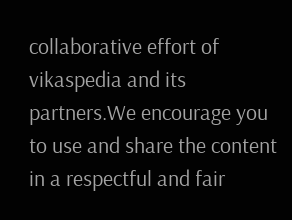collaborative effort of vikaspedia and its partners.We encourage you to use and share the content in a respectful and fair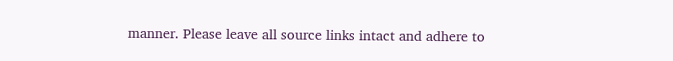manner. Please leave all source links intact and adhere to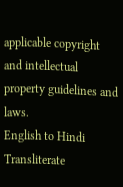applicable copyright and intellectual property guidelines and laws.
English to Hindi Transliterate